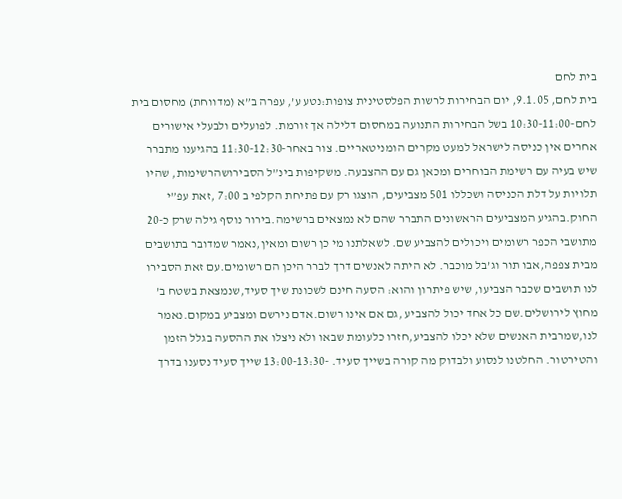בית לחם
בית לחם, 9.1.05, יום הבחירות לרשות הפלסטינית צופות:נטע ע’, עפרה ב”א (מדווחת) מחסום בית לחם-10:30-11:00 בשל הבחירות התנועה במחסום דלילה אך זורמת. לפועלים ולבעלי אישורים אחרים אין כניסה לישראל למעט מקרים הומניטאריים. צור באחר-11:30-12:30 בהגיענו מתברר שיש בעיה עם רשימת הבוחרים ומכאן גם עם ההצבעה. משקיפות בינ”ל הסבירושהרשימות, שהיו תלויות על דלת הכניסה ושכללו 501 מצביעים, הוצגו רק עם פתיחת הקלפי ב 7:00 ,זאת עפ”י החוק.בהגיע המצביעים הראשונים התברר שהם לא נמצאים ברשימה.בירור נוסף גילה שרק כ-20 מתושבי הכפר רשומים ויכולים להצביע שם. לשאלתנו מי כן רשום ומאין,נאמר שמדובר בתושבים מבית צפפה,אבו תור וג’בל מוכבר. לא היתה לאנשים דרך לברר היכן הם רשומים.עם זאת הסבירו לנו תושבים שכבר הצביעו, שיש פיתרון והוא: הסעה חינם לשכונת שיך סעיד,שנמצאת בשטח ב’ מחוץ לירושלים.שם כל אחד יכול להצביע ,גם אם אינו רשום.אדם נירשם ומצביע במקום.נאמר לנו,שמרבית האנשים שלא יכלו להצביע,חזרו כלעומת שבאו ולא ניצלו את ההסעה בגלל הזמן והטירטור. החלטנו לנסוע ולבדוק מה קורה בשייך סעיד. -13:00-13:30 שייך סעיד נסענו בדרך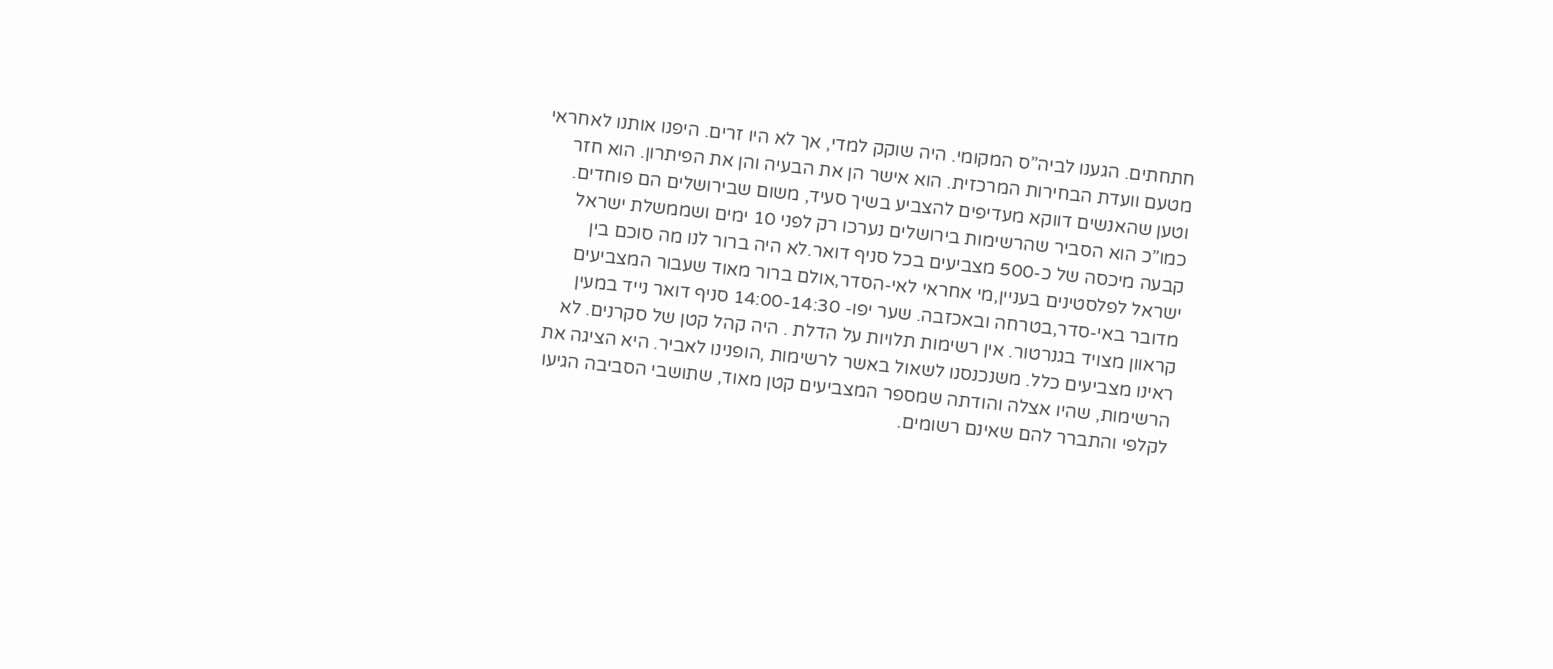חתחתים. הגענו לביה”ס המקומי. היה שוקק למדי, אך לא היו זרים. היפנו אותנו לאחראי מטעם וועדת הבחירות המרכזית. הוא אישר הן את הבעיה והן את הפיתרון. הוא חזר וטען שהאנשים דווקא מעדיפים להצביע בשיך סעיד, משום שבירושלים הם פוחדים. כמו”כ הוא הסביר שהרשימות בירושלים נערכו רק לפני 10 ימים ושממשלת ישראל קבעה מיכסה של כ-500 מצביעים בכל סניף דואר.לא היה ברור לנו מה סוכם בין ישראל לפלסטינים בעניין,מי אחראי לאי-הסדר,אולם ברור מאוד שעבור המצביעים מדובר באי-סדר,בטרחה ובאכזבה. שער יפו- 14:00-14:30 סניף דואר נייד במעין קראוון מצויד בגנרטור. אין רשימות תלויות על הדלת . היה קהל קטן של סקרנים. לא ראינו מצביעים כלל. משנכנסנו לשאול באשר לרשימות ,הופנינו לאביר. היא הציגה את הרשימות, שהיו אצלה והודתה שמספר המצביעים קטן מאוד, שתושבי הסביבה הגיעו לקלפי והתברר להם שאינם רשומים.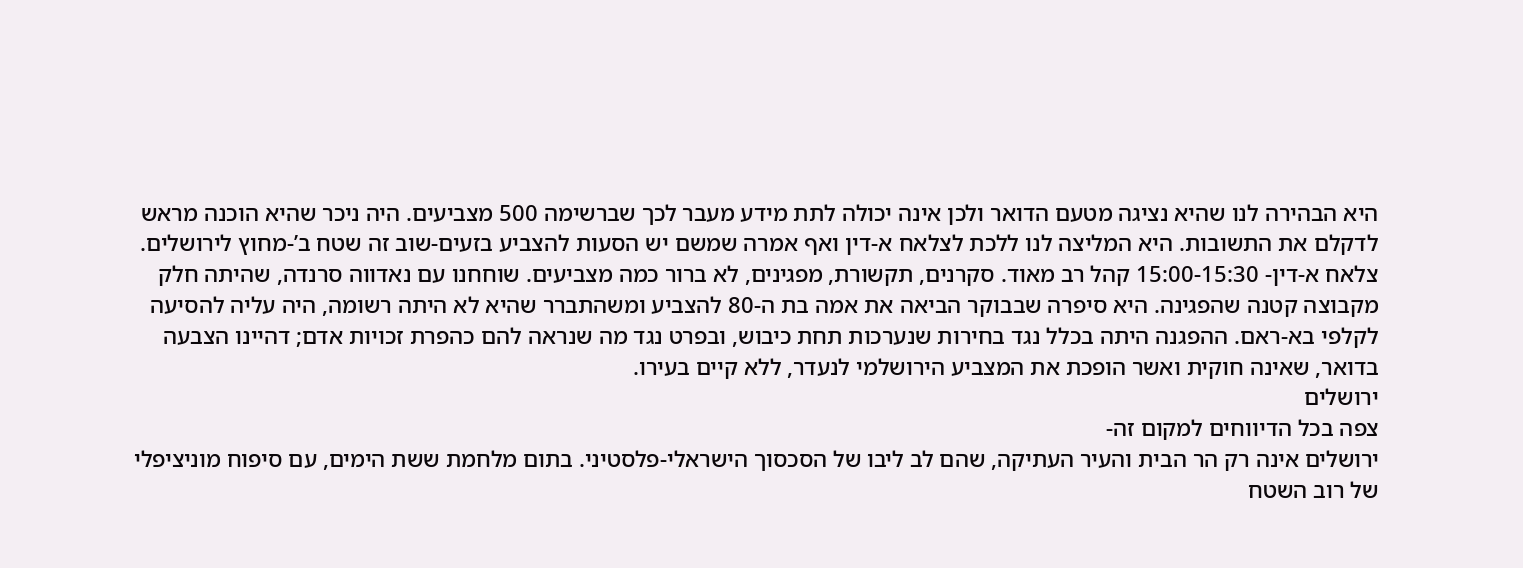היא הבהירה לנו שהיא נציגה מטעם הדואר ולכן אינה יכולה לתת מידע מעבר לכך שברשימה 500 מצביעים. היה ניכר שהיא הוכנה מראש לדקלם את התשובות. היא המליצה לנו ללכת לצלאח א-דין ואף אמרה שמשם יש הסעות להצביע בזעים-שוב זה שטח ב’-מחוץ לירושלים. צלאח א-דין- 15:00-15:30 קהל רב מאוד. סקרנים, תקשורת, מפגינים, לא ברור כמה מצביעים. שוחחנו עם נאדווה סרנדה, שהיתה חלק מקבוצה קטנה שהפגינה. היא סיפרה שבבוקר הביאה את אמה בת ה-80 להצביע ומשהתברר שהיא לא היתה רשומה, היה עליה להסיעה לקלפי בא-ראם. ההפגנה היתה בכלל נגד בחירות שנערכות תחת כיבוש, ובפרט נגד מה שנראה להם כהפרת זכויות אדם; דהיינו הצבעה בדואר, שאינה חוקית ואשר הופכת את המצביע הירושלמי לנעדר, ללא קיים בעירו.
ירושלים
צפה בכל הדיווחים למקום זה-
ירושלים אינה רק הר הבית והעיר העתיקה, שהם לב ליבו של הסכסוך הישראלי-פלסטיני. בתום מלחמת ששת הימים, עם סיפוח מוניציפלי של רוב השטח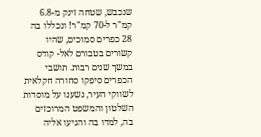שנכבש, שטחה זינק מ-6.8 קמ"ר ל-70 קמ"ר! ונכללו בה 28 כפרים סמוכים, שהיו קשורים בטבורם לאל- קודס במשך שנים רבות. תושבי הכפרים סיפקו סחורה חקלאית לשווקי העיר, נשענו על מוסדות השלטון והמשפט המרוכזים בה, למדו בה והגיעו אליה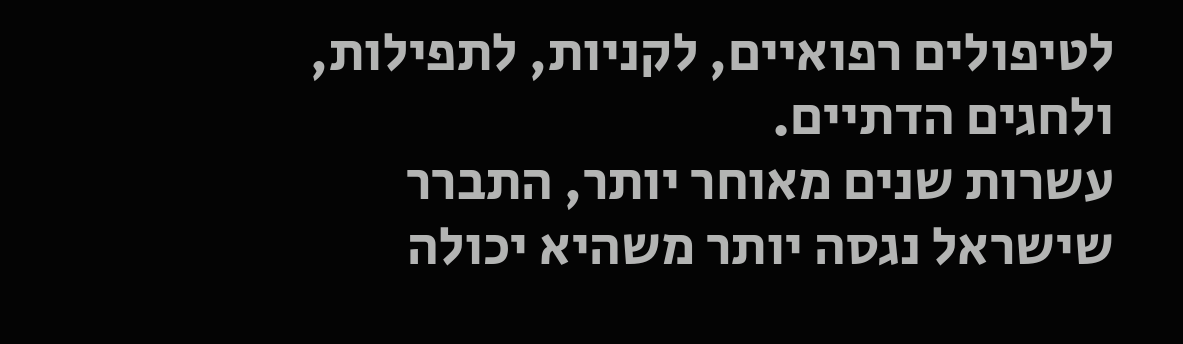לטיפולים רפואיים, לקניות, לתפילות, ולחגים הדתיים.
עשרות שנים מאוחר יותר, התברר שישראל נגסה יותר משהיא יכולה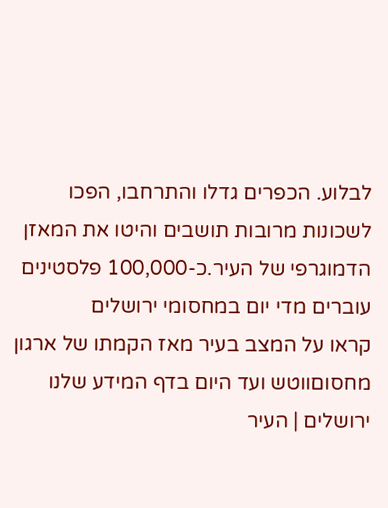לבלוע. הכפרים גדלו והתרחבו, הפכו לשכונות מרובות תושבים והיטו את המאזן הדמוגרפי של העיר.כ-100,000 פלסטינים עוברים מדי יום במחסומי ירושלים
קראו על המצב בעיר מאז הקמתו של ארגון מחסוםווטש ועד היום בדף המידע שלנו ירושלים | העיר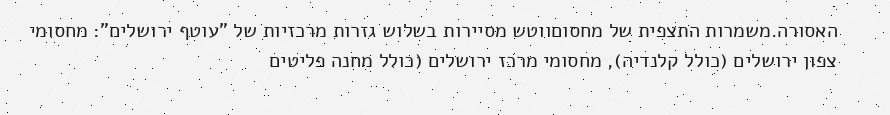האסורה.משמרות התצפית של מחסוםווטש מסיירות בשלוש גזרות מרכזיות של "עוטף ירושלים": מחסומי צפון ירושלים (כולל קלנדיה), מחסומי מרכז ירושלים (כולל מחנה פליטים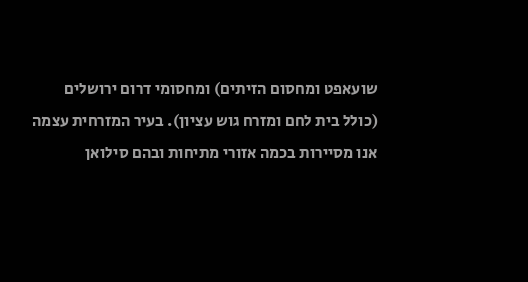שועאפט ומחסום הזיתים) ומחסומי דרום ירושלים (כולל בית לחם ומזרח גוש עציון). בעיר המזרחית עצמה אנו מסיירות בכמה אזורי מתיחות ובהם סילואן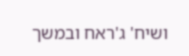ושיח' ג'ראח ובמשך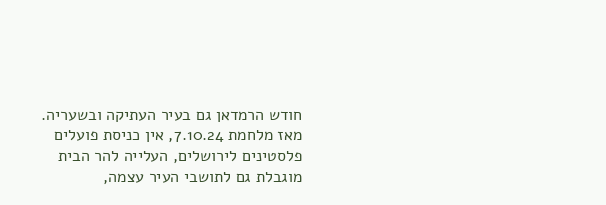חודש הרמדאן גם בעיר העתיקה ובשעריה.
מאז מלחמת 7.10.24, אין כניסת פועלים פלסטינים לירושלים, העלייה להר הבית מוגבלת גם לתושבי העיר עצמה,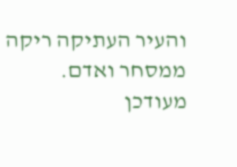והעיר העתיקה ריקה ממסחר ואדם.
מעודכן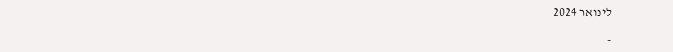לינואר 2024

-